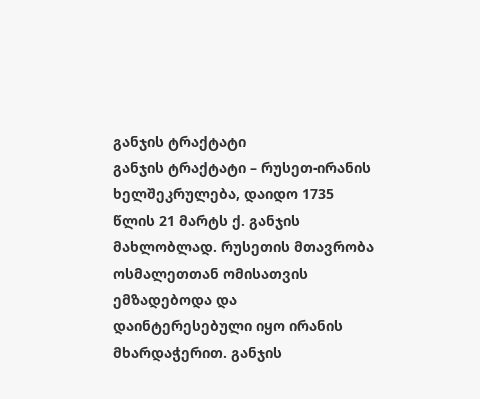განჯის ტრაქტატი
განჯის ტრაქტატი – რუსეთ-ირანის ხელშეკრულება, დაიდო 1735 წლის 21 მარტს ქ. განჯის მახლობლად. რუსეთის მთავრობა ოსმალეთთან ომისათვის ემზადებოდა და დაინტერესებული იყო ირანის მხარდაჭერით. განჯის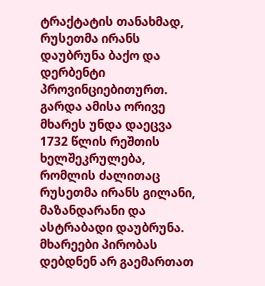ტრაქტატის თანახმად, რუსეთმა ირანს დაუბრუნა ბაქო და დერბენტი პროვინციებითურთ. გარდა ამისა ორივე მხარეს უნდა დაეცვა 1732 წლის რეშთის ხელშეკრულება, რომლის ძალითაც რუსეთმა ირანს გილანი, მაზანდარანი და ასტრაბადი დაუბრუნა. მხარეები პირობას დებდნენ არ გაემართათ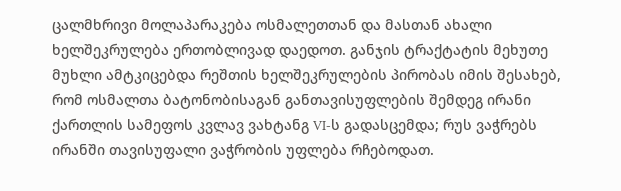ცალმხრივი მოლაპარაკება ოსმალეთთან და მასთან ახალი ხელშეკრულება ერთობლივად დაედოთ. განჯის ტრაქტატის მეხუთე მუხლი ამტკიცებდა რეშთის ხელშეკრულების პირობას იმის შესახებ, რომ ოსმალთა ბატონობისაგან განთავისუფლების შემდეგ ირანი ქართლის სამეფოს კვლავ ვახტანგ VI-ს გადასცემდა; რუს ვაჭრებს ირანში თავისუფალი ვაჭრობის უფლება რჩებოდათ.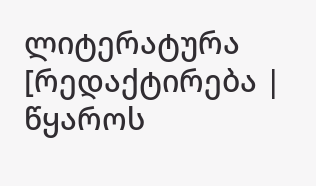ლიტერატურა
[რედაქტირება | წყაროს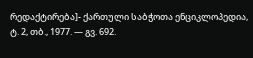რედაქტირება]- ქართული საბჭოთა ენციკლოპედია, ტ. 2, თბ., 1977. — გვ. 692.